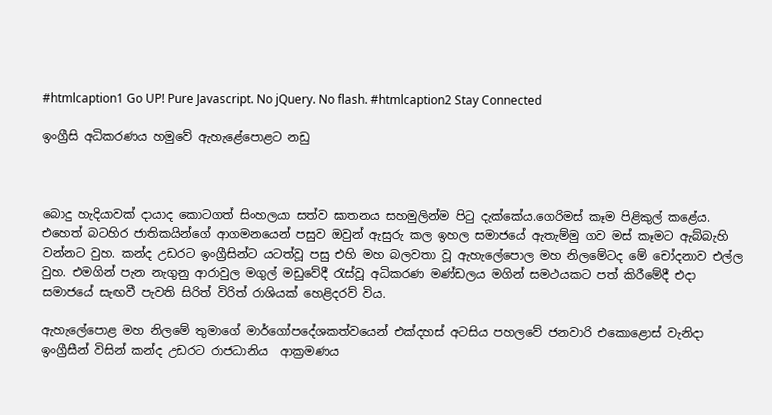#htmlcaption1 Go UP! Pure Javascript. No jQuery. No flash. #htmlcaption2 Stay Connected

ඉංග්‍රීසි අධිකරණය හමුවේ ඇහැළේපොළට නඩු



බොදු හැදියාවක් දායාද කොටගත් සිංහලයා සත්ව ඝාතනය සහමුලින්ම පිටු දැක්කේය.ගෙරිමස් කෑම පිළිකුල් කළේය. එහෙත් බටහිර ජාතිකයින්ගේ ආගමනයෙන් පසුව ඔවුන් ඇසුරු කල ඉහල සමාජයේ ඇතැම්මු ගව මස් කෑමට ඇබ්බැහි වන්නට වුහ. කන්ද උඩරට ඉංග්‍රීසින්ට යටත්වූ පසු එහි මහ බලවතා වූ ඇහැලේපොල මහ නිලමේටද මේ චෝදනාව එල්ල වුහ. එමගින් පැන නැගුනු ආරාවුල මගුල් මඩුවේදී රැස්වූ අධිකරණ මණ්ඩලය මගින් සමථයකට පත් කිරීමේදී එදා සමාජයේ සැඟවී පැවති සිරිත් විරිත් රාශියක් හෙළිදරව් විය.

ඇහැලේපොළ මහ නිලමේ තුමාගේ මාර්ගෝපදේශකත්වයෙන් එක්දහස් අටසිය පහලවේ ජනවාරි එකොළොස් වැනිදා ඉංග්‍රීසීන් විසින් කන්ද උඩරට රාජධානිය  ආක්‍රමණය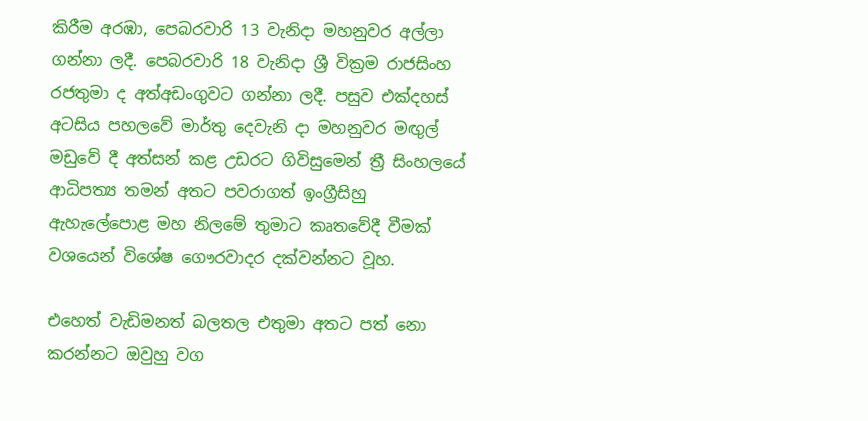කිරීම අරඹා, පෙබරවාරි 13 වැනිදා මහනුවර අල්ලා ගන්නා ලදී. පෙබරවාරි 18 වැනිදා ‍ශ්‍රී වික්‍රම රාජසිංහ රජතුමා ද අත්අඩංගුවට ගන්නා ලදී. පසුව එක්දහස් අටසිය පහලවේ මාර්තු දෙවැනි දා මහනුවර මඟුල් මඩුවේ දී අත්සන් කළ උඩරට ගිවිසුමෙන් ත්‍රී සිංහලයේ ආධිපත්‍ය තමන් අතට පවරාගත් ඉංග්‍රීසිහු ඇහැලේපොළ මහ නිලමේ තුමාට කෘතවේදී වීමක් වශයෙන් විශේෂ ගෞරවාදර දක්වන්නට වූහ.

එහෙත් වැඩිමනත් බලතල එතුමා අතට පත් නො කරන්නට ඔවුහු වග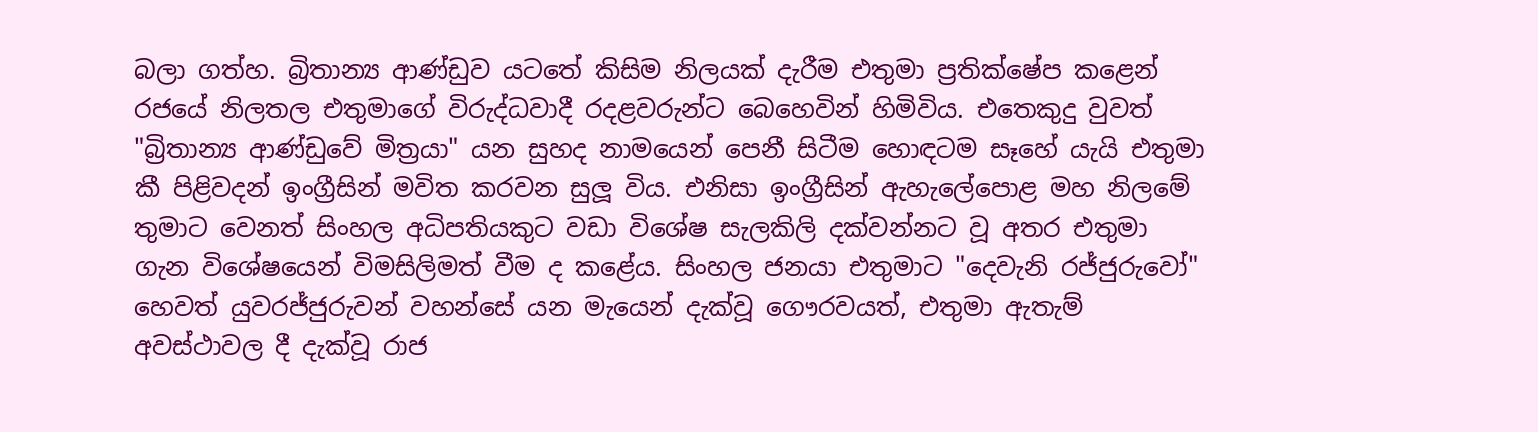බලා ගත්හ. බ්‍රිතාන්‍ය ආණ්ඩුව යටතේ කිසිම නිලයක් දැරීම එතුමා ප්‍රතික්ෂේප කළෙන් රජයේ නිලතල එතුමාගේ විරුද්ධවාදී රදළවරුන්ට බෙහෙවින් හිමිවිය. එතෙකුදු වුවත් "බ්‍රිතාන්‍ය ආණ්ඩුවේ මිත්‍රයා" යන සුහද නාමයෙන් පෙනී සිටීම හොඳටම සෑහේ යැයි එතුමා කී පිළිවදන් ඉංග්‍රීසින් මවිත කරවන සුලූ විය. එනිසා ඉංග්‍රීසින් ඇහැලේපොළ මහ නිලමේ තුමාට වෙනත් සිංහල අධිපතියකුට වඩා විශේෂ සැලකිලි දක්වන්නට වූ අතර එතුමා ගැන විශේෂයෙන් විමසිලිමත් වීම ද කළේය. සිංහල ජනයා එතුමාට "දෙවැනි රජ්ජුරුවෝ" හෙවත් යුවරජ්ජුරුවන් වහන්සේ යන මැයෙන් දැක්වූ ගෞරවයත්, එතුමා ඇතැම් අවස්ථාවල දී දැක්වූ රාජ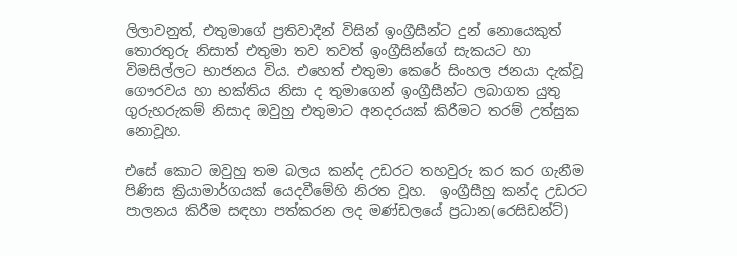ලිලාවනුත්, එතුමාගේ ප්‍රතිවාදීන් විසින් ඉංග්‍රීසීන්ට දුන් නොයෙකුත් තොරතුරු නිසාත් එතුමා තව තවත් ඉංග්‍රීසින්ගේ සැකයට හා විමසිල්ලට භාජනය විය. එහෙත් එතුමා කෙරේ සිංහල ජනයා දැක්වූ ගෞරවය හා භක්තිය නිසා ද තුමාගෙන් ඉංග්‍රීසීන්ට ලබාගත යුතු ගුරුහරුකම් නිසාද ඔවුහු එතුමාට අනදරයක් කිරීමට තරම් උත්සුක නොවූහ.

එසේ කොට ඔවුහු තම බලය කන්ද උඩරට තහවුරු කර කර ගැනීම පිණිස ක්‍රියාමාර්ගයක් යෙදවීමේහි නිරත වූහ.  ඉංග්‍රීසීහු කන්ද උඩරට පාලනය කිරීම සඳහා පත්කරන ලද මණ්ඩලයේ ප්‍රධාන(රෙසිඩන්ට්)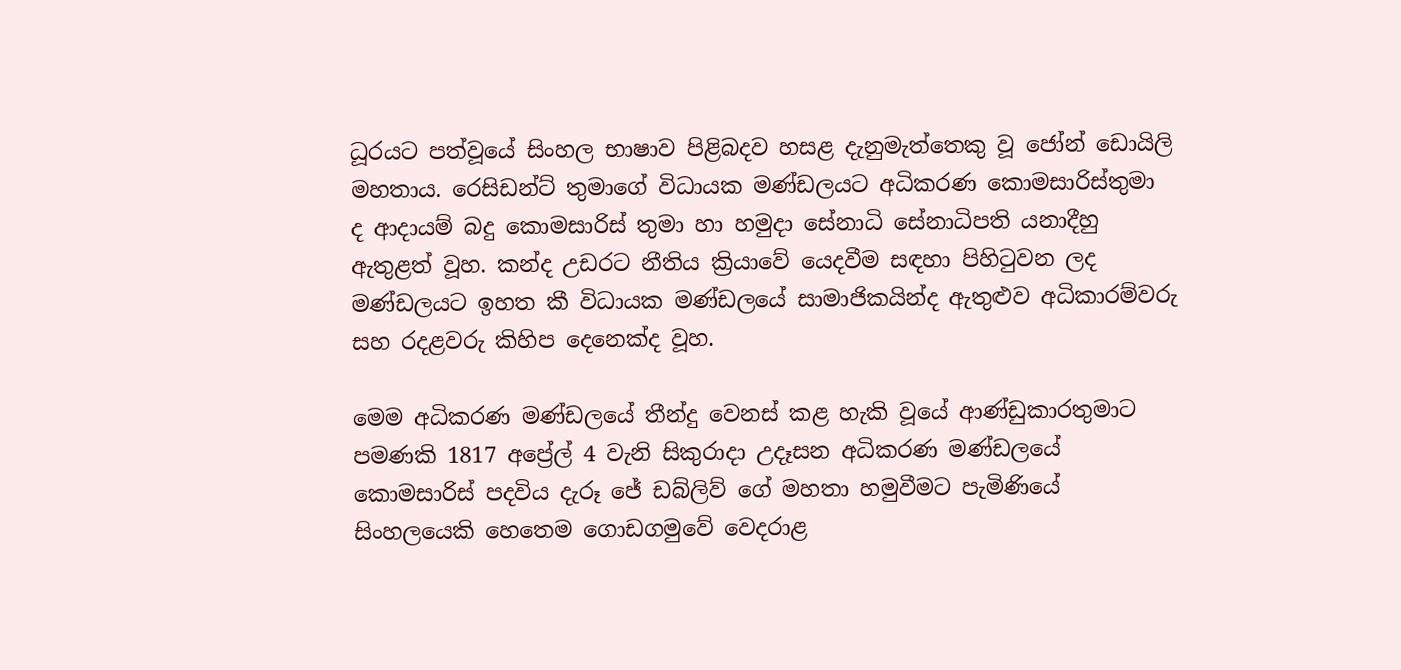ධූරයට පත්වූයේ සිංහල භාෂාව පිළිබදව හසළ දැනුමැත්තෙකු වූ ජෝන් ඩොයිලි මහතාය. රෙසිඩන්ට් තුමාගේ විධායක මණ්ඩලයට අධිකරණ කොමසාරිස්තුමා ද ආදායම් බදු කොමසාරිස් තුමා හා හමුදා සේනාධි සේනාධිපති යනාදීහු ඇතුළත් වූහ. කන්ද උඩරට නීතිය ක්‍රියාවේ යෙදවීම සඳහා පිහිටුවන ලද මණ්ඩලයට ඉහත කී විධායක මණ්ඩලයේ සාමාජිකයින්ද ඇතුළුව අධිකාරම්වරු සහ රදළවරු කිහිප දෙනෙක්ද වූහ.

මෙම අධිකරණ මණ්ඩලයේ තීන්දු වෙනස් කළ හැකි වූයේ ආණ්ඩුකාරතුමාට පමණකි 1817 අප්‍රේල් 4 වැනි සිකුරාදා උදෑසන අධිකරණ මණ්ඩලයේ කොමසාරිස් පදවිය දැරූ ජේ ඩබ්ලිව් ගේ මහතා හමුවීමට පැමිණියේ සිංහලයෙකි හෙතෙම ගොඩගමුවේ වෙදරාළ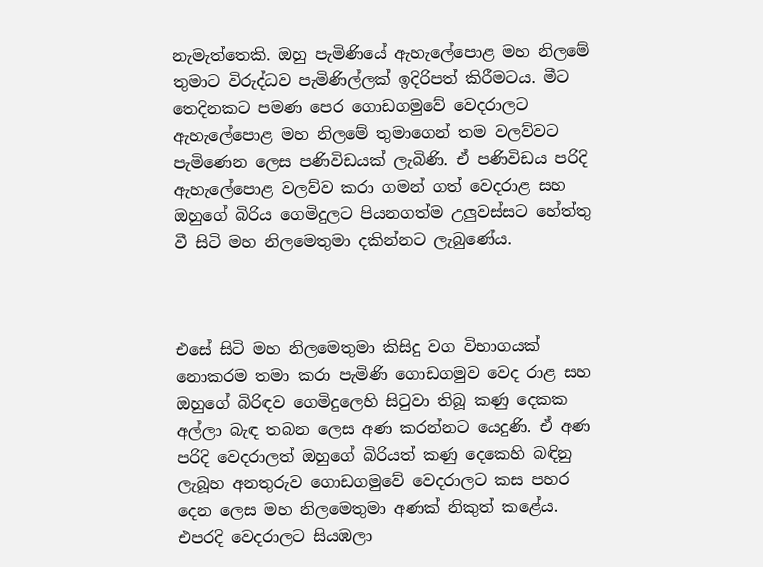නැමැත්තෙකි. ඔහු පැමිණියේ ඇහැලේපොළ මහ නිලමේ තුමාට විරුද්ධව පැමිණිල්ලක් ඉදිරිපත් කිරීමටය. මීට තෙදිනකට පමණ පෙර ගොඩගමුවේ වෙදරාලට ඇහැලේපොළ මහ නිලමේ තුමාගෙන් තම වලව්වට පැමිණෙන ලෙස පණිවිඩයක් ලැබිණි. ඒ පණිවිඩය පරිදි ඇහැලේපොළ වලව්ව කරා ගමන් ගත් වෙදරාළ සහ ඔහුගේ බිරිය ගෙමිදුලට පියනගත්ම උලුවස්සට හේත්තු වී සිටි මහ නිලමෙතුමා දකින්නට ලැබුණේය.



එසේ සිටි මහ නිලමෙතුමා කිසිදු වග විභාගයක් නොකරම තමා කරා පැමිණි ගොඩගමුව වෙද රාළ සහ ඔහුගේ බිරිඳව ගෙමිදුලෙහි සිටුවා තිබූ කණු දෙකක අල්ලා බැඳ තබන ලෙස අණ කරන්නට යෙදුණි. ඒ අණ පරිදි වෙදරාලත් ඔහුගේ බිරියත් කණු දෙකෙහි බඳිනු ලැබූහ අනතුරුව ගොඩගමුවේ වෙදරාලට කස පහර දෙන ලෙස මහ නිලමෙතුමා අණක් නිකුත් කළේය. එපරදි වෙදරාලට සියඹලා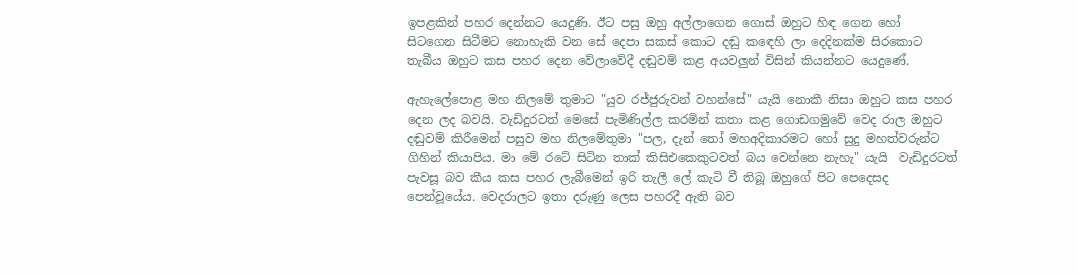ඉපළකින් පහර දෙන්නට යෙදුණි. ඊට පසු ඔහු අල්ලාගෙන ගොස් ඔහුට හිඳ ගෙන හෝ  සිටගෙන සිටීමට නොහැකි වන සේ දෙපා සකස් කොට දඬු කඳෙහි ලා දෙදිනක්ම සිරකොට තැබීය ඔහුට කස පහර දෙන වේලාවේදී දඬුවම් කළ අයවලුන් විසින් කියන්නට යෙදුණේ.

ඇහැලේපොළ මහ නිලමේ තුමාට "යුව රජ්ජුරුවන් වහන්සේ" යැයි නොකී නිසා ඔහුට කස පහර දෙන ලද බවයි. වැඩිදුරටත් මෙසේ පැමිණිල්ල කරමින් කතා කළ ගොඩගමුවේ වෙද රාල ඔහුට දඬුවම් කිරීමෙන් පසුව මහ නිලමේතුමා "පල, දැන් තෝ මහඅදිකාරමට හෝ සුදු මහත්වරුන්ට ගිහින් කියාපිය. මා මේ රටේ සිටින තාක් කිසිඑකෙකුටවත් බය වෙන්නෙ නැහැ" යැයි  වැඩිදුරටත් පැවසූ බව කීය කස පහර ලැබීමෙන් ඉරි තැලී ලේ කැටි වී තිබූ ඔහුගේ පිට පෙදෙසද පෙන්වූයේය. වෙදරාලට ඉතා දරුණු ලෙස පහරදී ඇති බව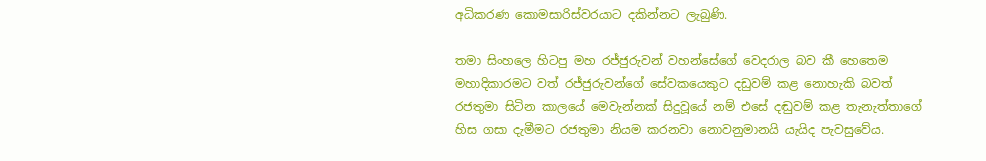අධිකරණ කොමසාරිස්වරයාට දකින්නට ලැබුණි.

තමා සිංහලෙ හිටපු මහ රජ්ජුරුවන් වහන්සේගේ වෙදරාල බව කී හෙතෙම මහාදිකාරමට වත් රජ්ජුරුවන්ගේ සේවකයෙකුට දඩුවම් කළ නොහැකි බවත් රජතුමා සිටින කාලයේ මෙවැන්නක් සිදුවූයේ නම් එසේ දඬුවම් කළ තැනැත්තාගේ හිස ගසා දැමීමට රජතුමා නියම කරනවා නොවනුමානයි යැයිද පැවසුවේය.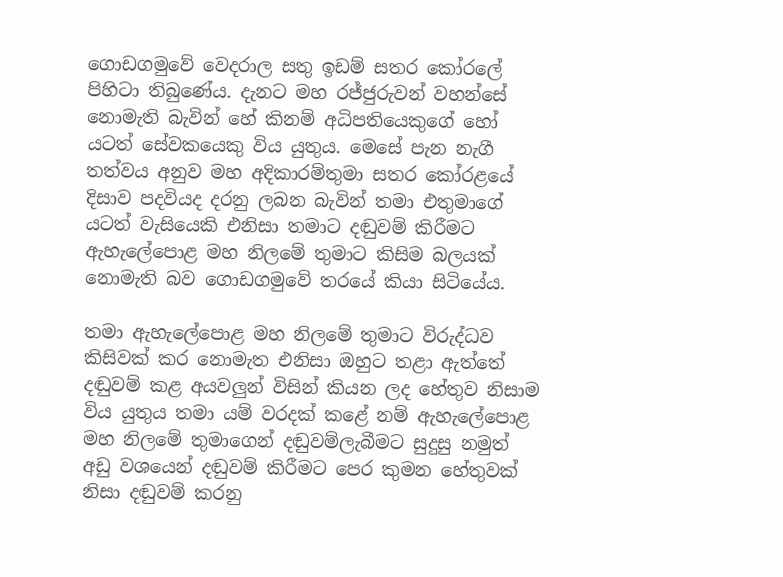ගොඩගමුවේ වෙදරාල සතු ඉඩම් සතර කෝරලේ පිහිටා තිබුණේය. දැනට මහ රජ්ජුරුවන් වහන්සේ නොමැති බැවින් හේ කිනම් අධිපතියෙකුගේ හෝ යටත් සේවකයෙකු විය යුතුය. මෙසේ පැන නැගී තත්වය අනුව මහ අදිකාරම්තුමා සතර කෝරළයේ දිසාව පදවියද දරනු ලබන බැවින් තමා එතුමාගේ යටත් වැසියෙකි එනිසා තමාට දඬුවම් කිරීමට ඇහැලේපොළ මහ නිලමේ තුමාට කිසිම බලයක් නොමැති බව ගොඩගමුවේ තරයේ කියා සිටියේය.

තමා ඇහැලේපොළ මහ නිලමේ තුමාට විරුද්ධව කිසිවක් කර නොමැත එනිසා ඔහුට තළා ඇත්තේ දඬුවම් කළ අයවලුන් විසින් කියන ලද හේතුව නිසාම විය යුතුය තමා යම් වරදක් කළේ නම් ඇහැලේපොළ මහ නිලමේ තුමාගෙන් දඬුවම්ලැබීමට සුදුසු නමුත් අඩු වශයෙන් දඬුවම් කිරීමට පෙර කුමන හේතුවක් නිසා දඬුවම් කරනු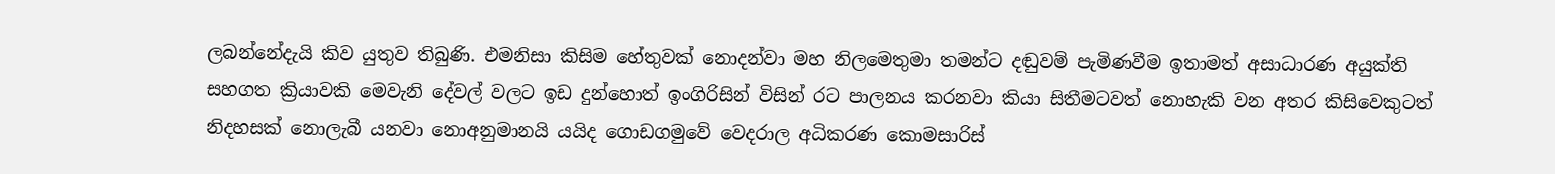ලබන්නේදැයි කිව යුතුව තිබුණි. එමනිසා කිසිම හේතුවක් නොදන්වා මහ නිලමෙතුමා තමන්ට දඬුවම් පැමිණවීම ඉතාමත් අසාධාරණ අයුක්ති සහගත ක්‍රියාවකි මෙවැනි දේවල් වලට ඉඩ දුන්හොත් ඉංගිරිසින් විසින් රට පාලනය කරනවා කියා සිතීමටවත් නොහැකි වන අතර කිසිවෙකුටත් නිදහසක් නොලැබී යනවා නොඅනුමානයි යයිද ගොඩගමුවේ වෙදරාල අධිකරණ කොමසාරිස්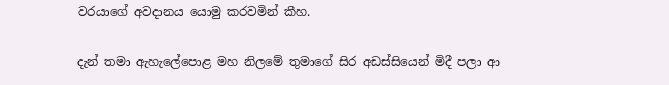වරයාගේ අවදානය යොමු කරවමින් කීහ.

දැන් තමා ඇහැලේපොළ මහ නිලමේ තුමාගේ සිර අඩස්සියෙන් මිදී පලා ආ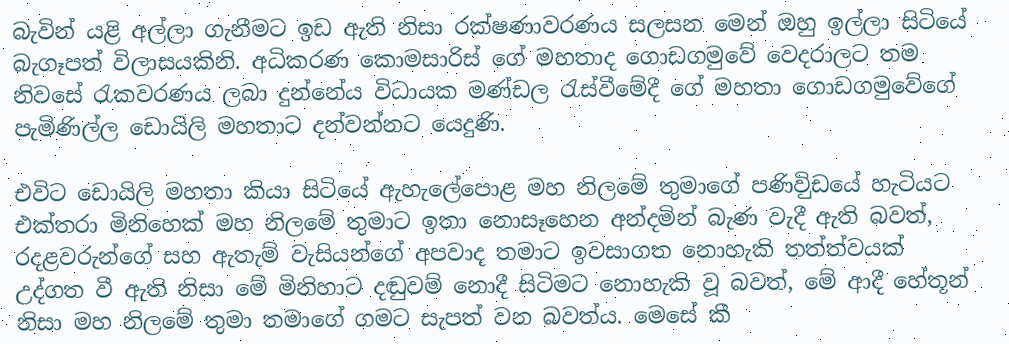බැවින් යළි අල්ලා ගැනීමට ඉඩ ඇති නිසා රක්ෂණාවරණය සලසන මෙන් ඔහු ඉල්ලා සිටියේ බැගෑපත් විලාසයකිනි. අධිකරණ කොමසාරිස් ගේ මහතාද ගොඩගමුවේ වෙදරාලට තම නිවසේ රැකවරණය ලබා දුන්නේය විධායක මණ්ඩල රැස්වීමේදී ගේ මහතා ගොඩගමුවේගේ පැමිණිල්ල ඩොයිලි මහතාට දන්වන්නට යෙදුණි.

එවිට ඩොයිලි මහතා කියා සිටියේ ඇහැලේපොළ මහ නිලමේ තුමාගේ පණිවිුඩයේ හැටියට එක්තරා මිනිහෙක් මහ නිලමේ තුමාට ඉතා නොසෑහෙන අන්දමින් බැණ වැදී ඇති බවත්, රදළවරුන්ගේ සහ ඇතැම් වැසියන්ගේ අපවාද තමාට ඉවසාගත නොහැකි තත්ත්වයක් උද්ගත වී ඇති නිසා මේ මිනිහාට දඬුවම් නොදී සිටිමට නොහැකි වූ බවත්, මේ ආදී හේතූන් නිසා මහ නිලමේ තුමා තමාගේ ගමට සැපත් වන බවත්ය. මෙසේ කී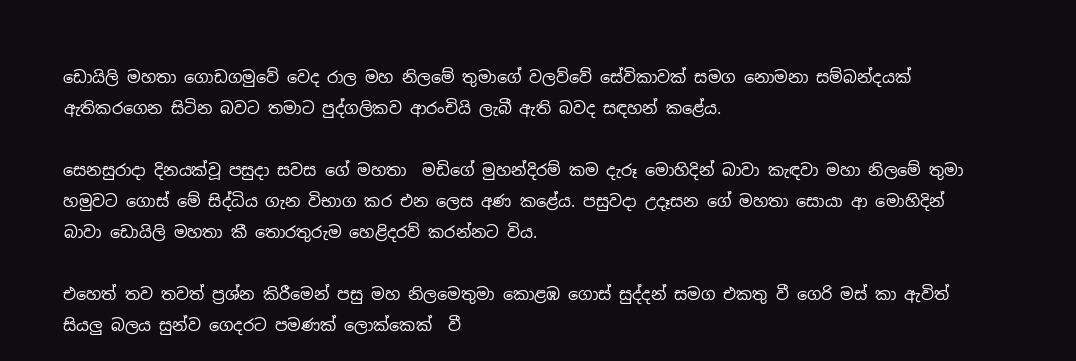ඩොයිලි මහතා ගොඩගමුවේ වෙද රාල මහ නිලමේ තුමාගේ වලව්වේ සේවිකාවක් සමග නොමනා සම්බන්දයක් ඇතිකරගෙන සිටින බවට තමාට පුද්ගලිකව ආරංචියි ලැබී ඇති බවද සඳහන් කළේය.

සෙනසුරාදා දිනයක්වූ පසුදා සවස ගේ මහතා  මඩිගේ මුහන්දිරම් කම දැරූ මොහිදින් බාවා කැඳවා මහා නිලමේ තුමා හමුවට ගොස් මේ සිද්ධිය ගැන විභාග කර එන ලෙස අණ කළේය. පසුවදා උදෑසන ගේ මහතා සොයා ආ මොහිදින් බාවා ඩොයිලි මහතා කී තොරතුරුම හෙළිදරව් කරන්නට විය.

එහෙත් තව තවත් ප්‍රශ්න කිරීමෙන් පසු මහ නිලමෙතුමා කොළඹ ගොස් සුද්දන් සමග එකතු වී ගෙරි මස් කා ඇවිත් සියලු බලය සුන්ව ගෙදරට පමණක් ලොක්කෙක්  වී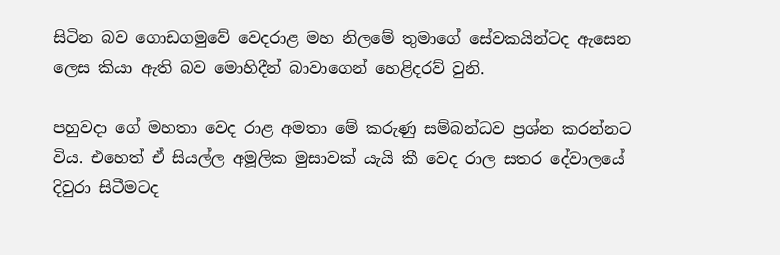සිටින බව ගොඩගමුවේ වෙදරාළ මහ නිලමේ තුමාගේ සේවකයින්ටද ඇසෙන ලෙස කියා ඇති බව මොහිදීන් බාවාගෙන් හෙළිදරව් වුනි.

පහුවදා ගේ මහතා වෙද රාළ අමතා මේ කරුණු සම්බන්ධව ප්‍රශ්න කරන්නට විය. එහෙත් ඒ සියල්ල අමූලික මුසාවක් යැයි කී වෙද රාල සතර දේවාලයේ දිවුරා සිටීමටද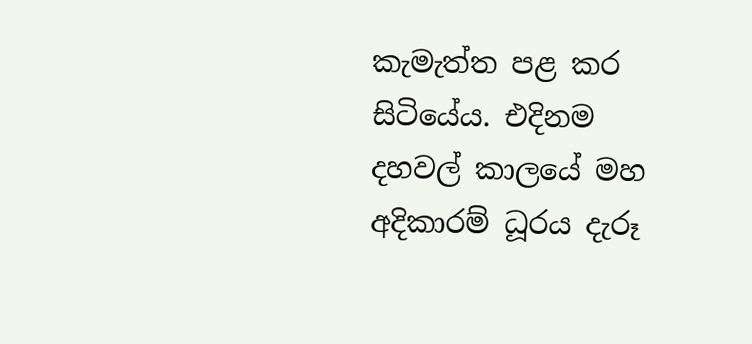කැමැත්ත පළ කර සිටියේය. එදිනම දහවල් කාලයේ මහ අදිකාරම් ධූරය දැරූ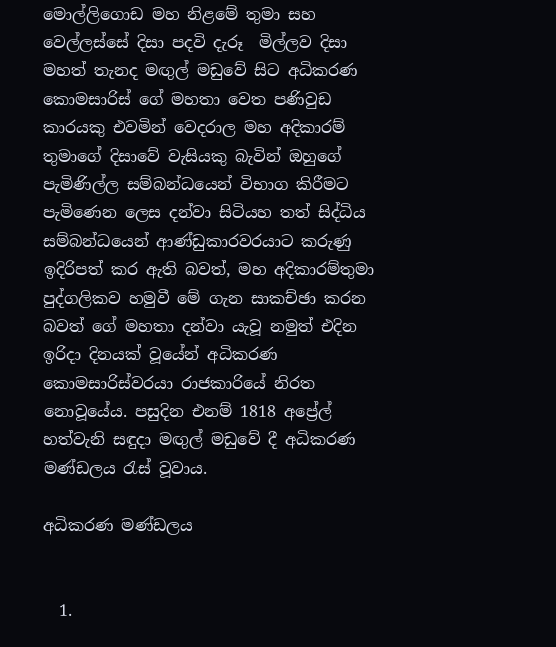මොල්ලිගොඩ මහ නිළමේ තුමා සහ වෙල්ලස්සේ දිසා පදවි දැරූ  මිල්ලව දිසා මහත් තැනද මඟුල් මඩුවේ සිට අධිකරණ කොමසාරිස් ගේ මහතා වෙත පණිවුඩ කාරයකු එවමින් වෙදරාල මහ අදිකාරම් තුමාගේ දිසාවේ වැසියකු බැවින් ඔහුගේ පැමිණිල්ල සම්බන්ධයෙන් විභාග කිරීමට පැමිණෙන ලෙස දන්වා සිටියහ තත් සිද්ධිය සම්බන්ධයෙන් ආණ්ඩුකාරවරයාට කරුණු ඉදිරිපත් කර ඇති බවත්, මහ අදිකාරම්තුමා පුද්ගලිකව හමුවී මේ ගැන සාකච්ඡා කරන බවත් ගේ මහතා දන්වා යැවූ නමුත් එදින ඉරිදා දිනයක් වූයේන් අධිකරණ කොමසාරිස්වරයා රාජකාරියේ නිරත නොවූයේය. පසුදින එනම් 1818 අප්‍රේල් හත්වැනි සඳුදා මඟුල් මඩුවේ දී අධිකරණ මණ්ඩලය රැස් වූවාය.

අධිකරණ මණ්ඩලය


  1.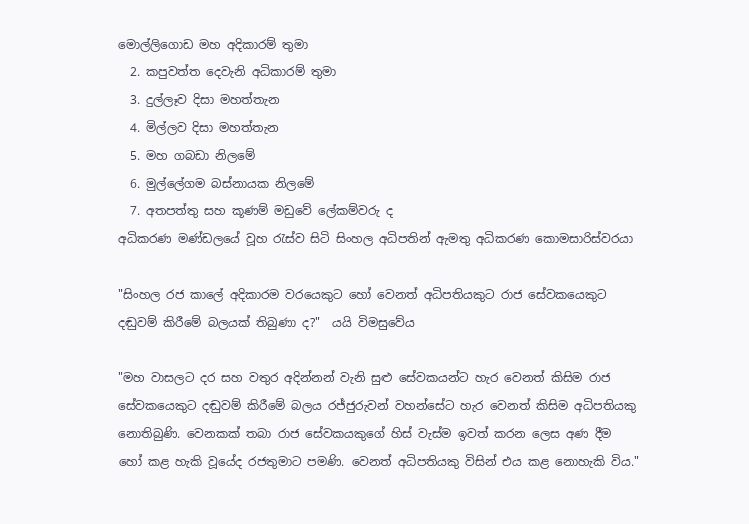මොල්ලිගොඩ මහ අදිකාරම් තුමා
  2. කපුවත්ත දෙවැනි අධිකාරම් තුමා
  3. දුල්ලෑව දිසා මහත්තැන
  4. මිල්ලව දිසා මහත්තැන
  5. මහ ගබඩා නිලමේ
  6. මුල්ලේගම බස්නායක නිලමේ
  7. අතපත්තු සහ කූණම් මඩුවේ ලේකම්වරු ද
අධිකරණ මණ්ඩලයේ වූහ රැස්ව සිටි සිංහල අධිපතින් ඇමතු අධිකරණ කොමසාරිස්වරයා

"සිංහල රජ කාලේ අදිකාරම වරයෙකුට හෝ වෙනත් අධිපතියකුට රාජ සේවකයෙකුට දඬුවම් කිරීමේ බලයක් තිබුණා ද?"  යයි විමසුවේය

"මහ වාසලට දර සහ වතුර අදින්නන් වැනි සුළු සේවකයන්ට හැර වෙනත් කිසිම රාජ සේවකයෙකුට දඬුවම් කිරීමේ බලය රජ්ජුරුවන් වහන්සේට හැර වෙනත් කිසිම අධිපතියකු නොතිබුණි. වෙනකක් තබා රාජ සේවකයකුගේ හිස් වැස්ම ඉවත් කරන ලෙස අණ දීම හෝ කළ හැකි වූයේද රජතුමාට පමණි. වෙනත් අධිපතියකු විසින් එය කළ නොහැකි විය."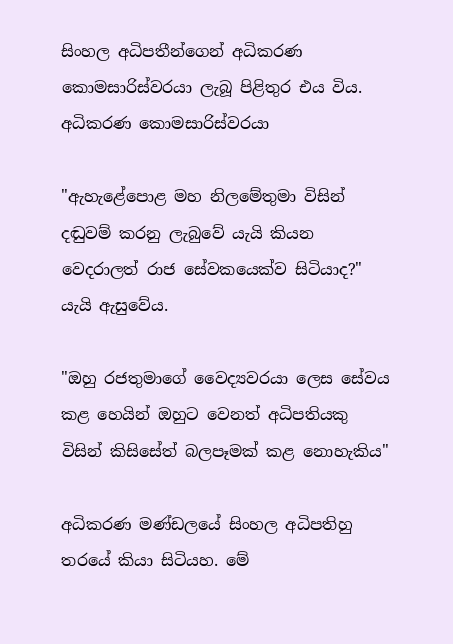සිංහල අධිපතීන්ගෙන් අධිකරණ කොමසාරිස්වරයා ලැබූ පිළිතුර එය විය. අධිකරණ කොමසාරිස්වරයා

"ඇහැළේපොළ මහ නිලමේතුමා විසින් දඬුවම් කරනු ලැබුවේ යැයි කියන වෙදරාලත් රාජ සේවකයෙක්ව සිටියාද?" යැයි ඇසුවේය.

"ඔහු රජතුමාගේ වෛද්‍යවරයා ලෙස සේවය කළ හෙයින් ඔහුට වෙනත් අධිපතියකු විසින් කිසිසේත් බලපෑමක් කළ නොහැකිය"

අධිකරණ මණ්ඩලයේ සිංහල අධිපතිහු තරයේ කියා සිටියහ. මේ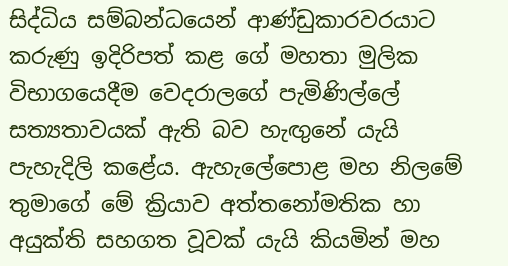සිද්ධිය සම්බන්ධයෙන් ආණ්ඩුකාරවරයාට කරුණු ඉදිරිපත් කළ ගේ මහතා මුලික විභාගයෙදීම වෙදරාලගේ පැමිණිල්ලේ සත්‍යතාවයක් ඇති බව හැඟුනේ යැයි පැහැදිලි කළේය. ඇහැලේපොළ මහ නිලමේ තුමාගේ මේ ක්‍රියාව අත්තනෝමතික හා අයුක්ති සහගත වූවක් යැයි කියමින් මහ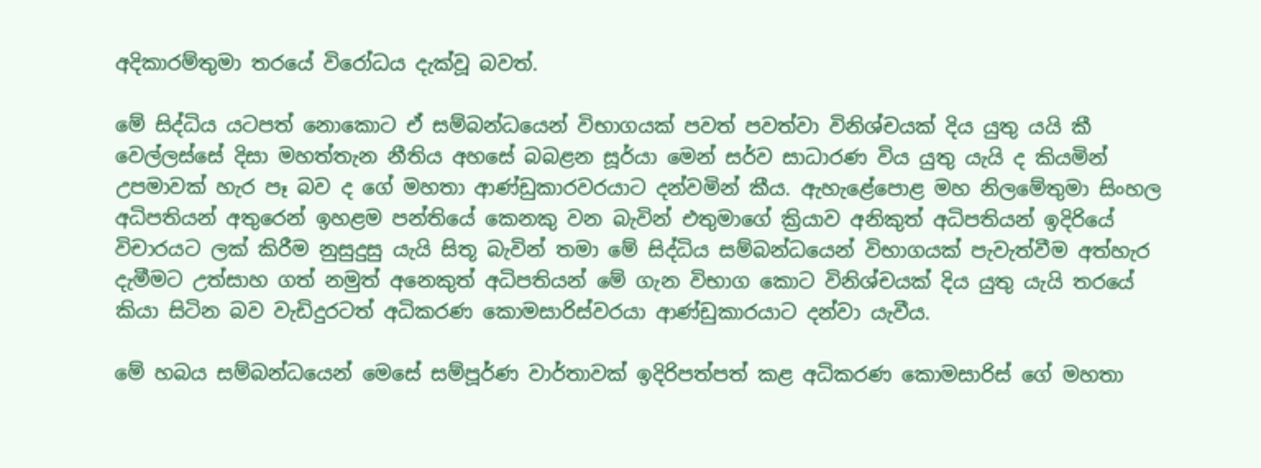අදිකාරම්තුමා තරයේ විරෝධය දැක්වූ බවත්.

මේ සිද්ධිය යටපත් නොකොට ඒ සම්බන්ධයෙන් විභාගයක් පවත් පවත්වා විනිශ්චයක් දිය යුතු යයි කී වෙල්ලස්සේ දිසා මහත්තැන නීතිය අහසේ බබළන සූර්යා මෙන් සර්ව සාධාරණ විය යුතු යැයි ද කියමින් උපමාවක් හැර පෑ බව ද ගේ මහතා ආණ්ඩුකාරවරයාට දන්වමින් කීය. ඇහැළේපොළ මහ නිලමේතුමා සිංහල අධිපතියන් අතුරෙන් ඉහළම පන්තියේ කෙනකු වන බැවින් එතුමාගේ ක්‍රියාව අනිකුත් අධිපතියන් ඉදිරියේ විචාරයට ලක් කිරීම නුසුදුසු යැයි සිතූ බැවින් තමා මේ සිද්ධිය සම්බන්ධයෙන් විභාගයක් පැවැත්වීම අත්හැර දැමීමට උත්සාහ ගත් නමුත් අනෙකුත් අධිපතියන් මේ ගැන විභාග කොට විනිශ්චයක් දිය යුතු යැයි තරයේ කියා සිටින බව වැඩිදුරටත් අධිකරණ කොමසාරිස්වරයා ආණ්ඩුකාරයාට දන්වා යැවීය.

මේ හබය සම්බන්ධයෙන් මෙසේ සම්පූර්ණ වාර්තාවක් ඉදිරිපත්පත් කළ අධිකරණ කොමසාරිස් ගේ මහතා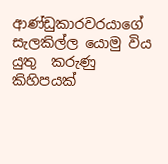ආණ්ඩුකාරවරයාගේ සැලකිල්ල යොමු විය යුතු  කරුණු කිහිපයක්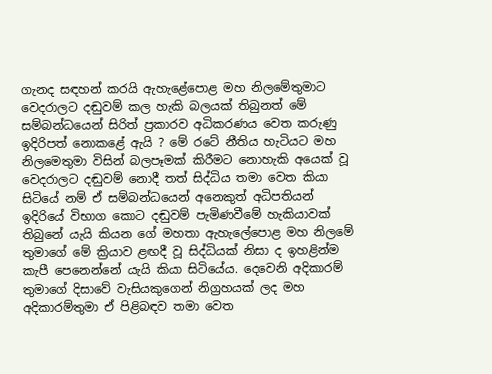ගැනද සඳහන් කරයි ඇහැළේපොළ මහ නිලමේතුමාට වෙදරාලට දඬුවම් කල හැකි බලයක් තිබුනත් මේ සම්බන්ධයෙන් සිරිත් ප්‍රකාරව අධිකරණය වෙත කරුණු ඉදිරිපත් නොකළේ ඇයි ? මේ රටේ නීතිය හැටියට මහ නිලමෙතුමා විසින් බලපෑමක් කිරීමට නොහැකි අයෙක් වූ වෙදරාලට දඬුවම් නොදී තත් සිද්ධිය තමා වෙත කියා සිටියේ නම් ඒ සම්බන්ධයෙන් අනෙකුත් අධිපතියන් ඉදිරියේ විභාග කොට දඬුවම් පැමිණවීමේ හැකියාවක් තිබුනේ යැයි කියන ගේ මහතා ඇහැලේපොළ මහ නිලමේ තුමාගේ මේ ක්‍රියාව ළඟදී වූ සිද්ධියක් නිසා ද ඉහළින්ම කැපී පෙනෙන්නේ යැයි කියා සිටියේය. දෙවෙනි අදිකාරම් තුමාගේ දිසාවේ වැසියකුගෙන් නිග්‍රහයක් ලද මහ අදිකාරම්තුමා ඒ පිළිබඳව තමා වෙත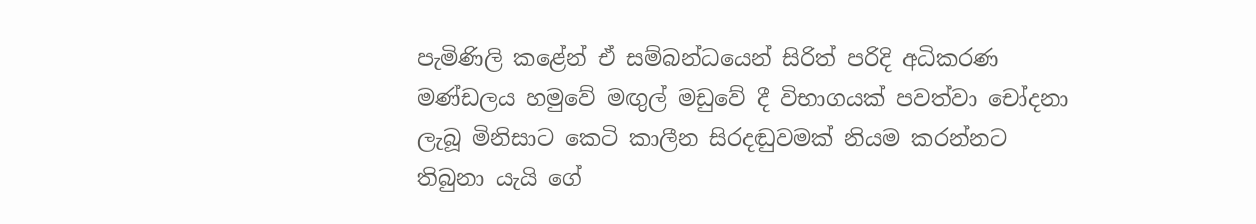පැමිණිලි කළේන් ඒ සම්බන්ධයෙන් සිරිත් පරිදි අධිකරණ මණ්ඩලය හමුවේ මඟුල් මඩුවේ දී විභාගයක් පවත්වා චෝදනා ලැබූ මිනිසාට කෙටි කාලීන සිරදඬුවමක් නියම කරන්නට තිබුනා යැයි ගේ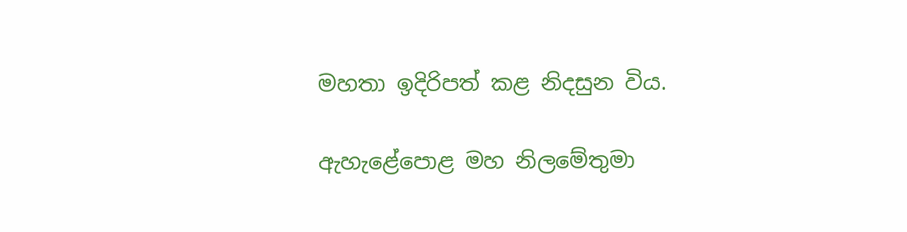මහතා ඉදිරිපත් කළ නිදසුන විය.

ඇහැළේපොළ මහ නිලමේතුමා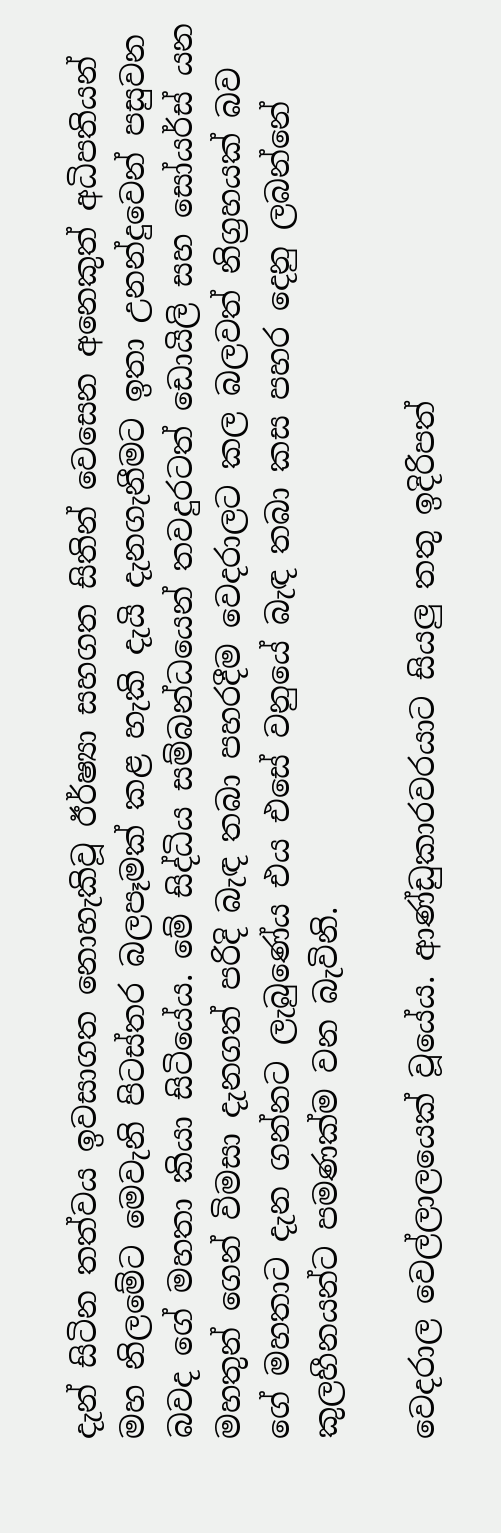දැන් සිටින තත්වය ඉවසාගත නොහැකිවූ ඊර්ෂ්‍යා සහගත සිතින් වෙසෙන අනෙකුත් අධිපතියන් මහ නිලමේට මෙවැනි පිටස්තර බලපෑමක් කළ හැකි දැයි දැනගැනීමට ඉතා උනන්දුවෙන් පසුවන බවද ගේ මහතා කියා සිටියේය. මේ සිද්ධිය සම්බන්ධයෙන් තවදුරටත් ඩොයිලි සහ සෝයර්ස් යන මහතුන් ගෙන් විමසා දැනගත් පරිදි බැඳ තබා පහරදීම වෙදරාලට කල බලවත් නිග්‍රහයක් බව ගේ මහතාට දැන ගන්නට ලැබුණේය එය එසේ වනුයේ බැඳ තබා කස පහර දෙනු ලබන්නේ කුලහීනයන්ට පමණක්ම වන බැවිනි.

වෙදරාල වෙල්ලාලයෙක් වූයේය. ආණ්ඩුකාරවරයාට සියලු තතු ඉදිරිපත්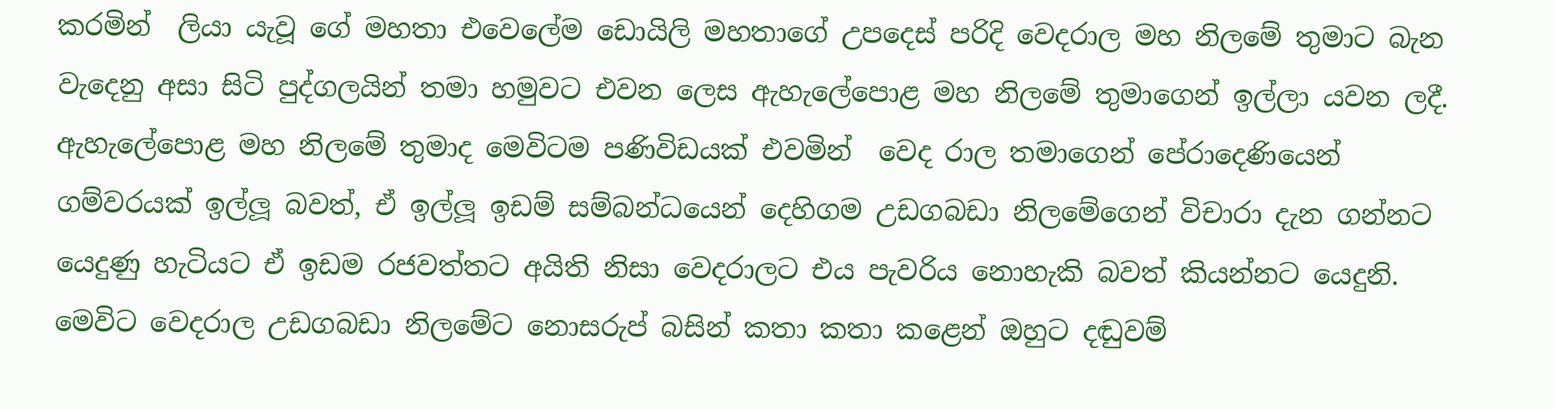කරමින්  ලියා යැවූ ගේ මහතා එවෙලේම ඩොයිලි මහතාගේ උපදෙස් පරිදි වෙදරාල මහ නිලමේ තුමාට බැන වැදෙනු අසා සිටි පුද්ගලයින් තමා හමුවට එවන ලෙස ඇහැලේපොළ මහ නිලමේ තුමාගෙන් ඉල්ලා යවන ලදී. ඇහැලේපොළ මහ නිලමේ තුමාද මෙවිටම පණිවිඩයක් එවමින්  වෙද රාල තමාගෙන් පේරාදෙණියෙන් ගම්වරයක් ඉල්ලූ බවත්, ඒ ඉල්ලූ ඉඩම් සම්බන්ධයෙන් දෙහිගම උඩගබඩා නිලමේගෙන් විචාරා දැන ගන්නට යෙදුණු හැටියට ඒ ඉඩම රජවත්තට අයිති නිසා වෙදරාලට එය පැවරිය නොහැකි බවත් කියන්නට යෙදුනි. මෙවිට වෙදරාල උඩගබඩා නිලමේට නොසරුප් බසින් කතා කතා කළෙන් ඔහුට දඬුවම්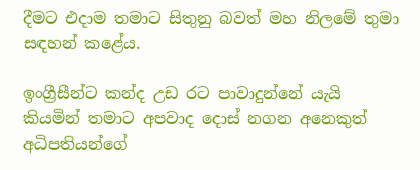දීමට එදාම තමාට සිතුනු බවත් මහ නිලමේ තුමා සඳහන් කළේය.

ඉංග්‍රීසීන්ට කන්ද උඩ රට පාවාදුන්නේ යැයි කියමින් තමාට අපවාද දොස් නගන අනෙකුත් අධිපතියන්ගේ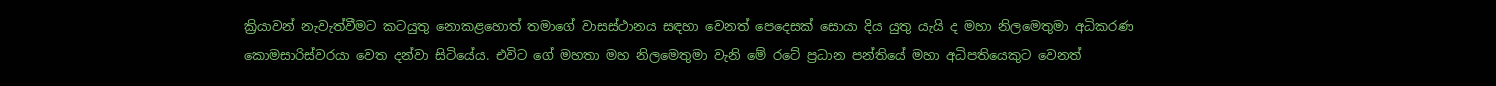ක්‍රියාවන් නැවැත්වීමට කටයුතු නොකළහොත් තමාගේ වාසස්ථානය සඳහා වෙනත් පෙදෙසක් සොයා දිය යුතු යැයි ද මහා නිලමෙතුමා අධිකරණ කොමසාරිස්වරයා වෙත දන්වා සිටියේය. එවිට ගේ මහතා මහ නිලමෙතුමා වැනි මේ රටේ ප්‍රධාන පන්තියේ මහා අධිපතියෙකුට වෙනත්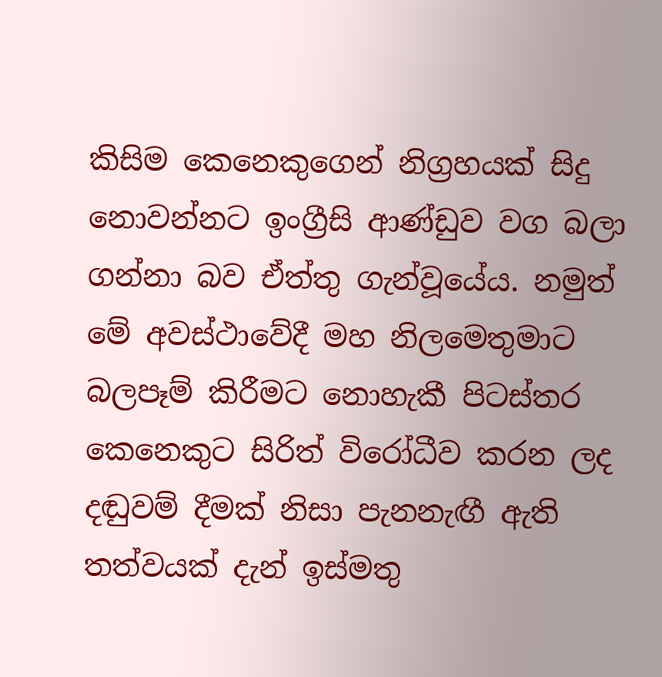කිසිම කෙනෙකුගෙන් නිග්‍රහයක් සිදු නොවන්නට ඉංග්‍රීසි ආණ්ඩුව වග බලා ගන්නා බව ඒත්තු ගැන්වූයේය. නමුත් මේ අවස්ථාවේදී මහ නිලමෙතුමාට බලපෑම් කිරීමට නොහැකී පිටස්තර කෙනෙකුට සිරිත් විරෝධීව කරන ලද දඬුවම් දීමක් නිසා පැනනැඟී ඇති තත්වයක් දැන් ඉස්මතු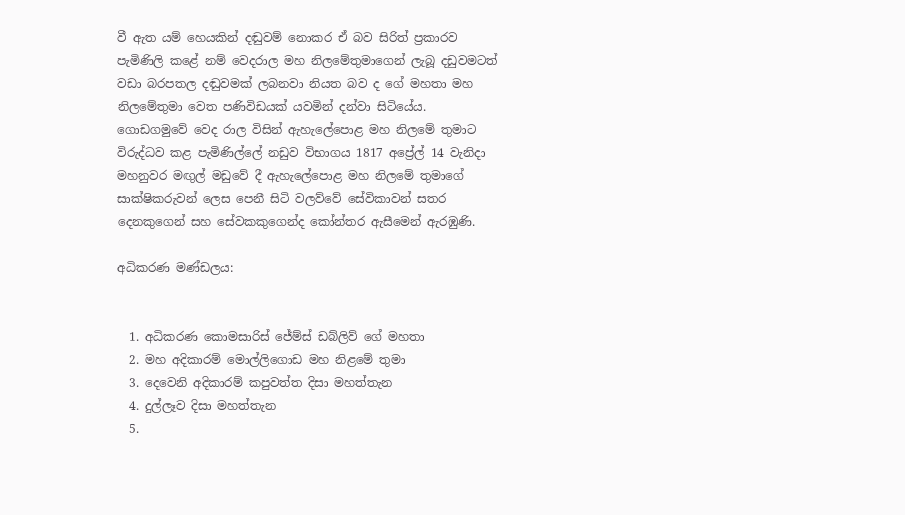වී ඇත යම් හෙයකින් දඬුවම් නොකර ඒ බව සිරිත් ප්‍රකාරව පැමිණිලි කළේ නම් වෙදරාල මහ නිලමේතුමාගෙන් ලැබූ දඩුවමටත් වඩා බරපතල දඬුවමක් ලබනවා නියත බව ද ගේ මහතා මහ නිලමේතුමා වෙත පණිවිඩයක් යවමින් දන්වා සිටියේය. ගොඩගමුවේ වෙද රාල විසින් ඇහැලේපොළ මහ නිලමේ තුමාට විරුද්ධව කළ පැමිණිල්ලේ නඩුව විභාගය 1817 අප්‍රේල් 14 වැනිදා මහනුවර මඟුල් මඩුවේ දී ඇහැලේපොළ මහ නිලමේ තුමාගේ සාක්ෂිකරුවන් ලෙස පෙනී සිටි වලව්වේ සේවිකාවන් සතර දෙනකුගෙන් සහ සේවකකුගෙන්ද කෝන්තර ඇසීමෙන් ඇරඹුණි.

අධිකරණ මණ්ඩලය:


  1. අධිකරණ කොමසාරිස් ජේම්ස් ඩබ්ලිව් ගේ මහතා
  2. මහ අදිකාරම් මොල්ලිගොඩ මහ නිළමේ තුමා
  3. දෙවෙනි අදිකාරම් කපුවත්ත දිසා මහත්තැන
  4. දුල්ලෑව දිසා මහත්තැන
  5.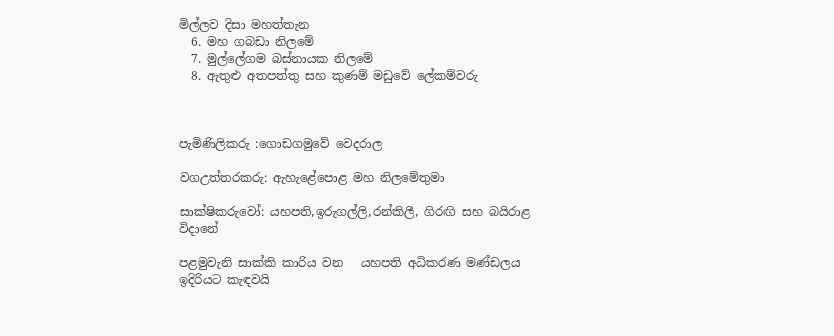මිල්ලව දිසා මහත්තැන
  6. මහ ගබඩා නිලමේ
  7. මුල්ලේගම බස්නායක නිලමේ
  8. ඇතුළු අතපත්තු සහ කුණම් මඩුවේ ලේකම්වරු



පැමිණිලිකරු :ගොඩගමුවේ වෙදරාල

වගඋත්තරකරු: ඇහැළේපොළ මහ නිලමේතුමා

සාක්ෂිකරුවෝ: යහපති,ඉරුගල්ලි,රන්කිලී, ගිරඟි සහ බයිරාළ විදානේ

පළමුවැනි සාක්කි කාරිය වන   යහපති අධිකරණ මණ්ඩලය ඉදිරියට කැඳවයි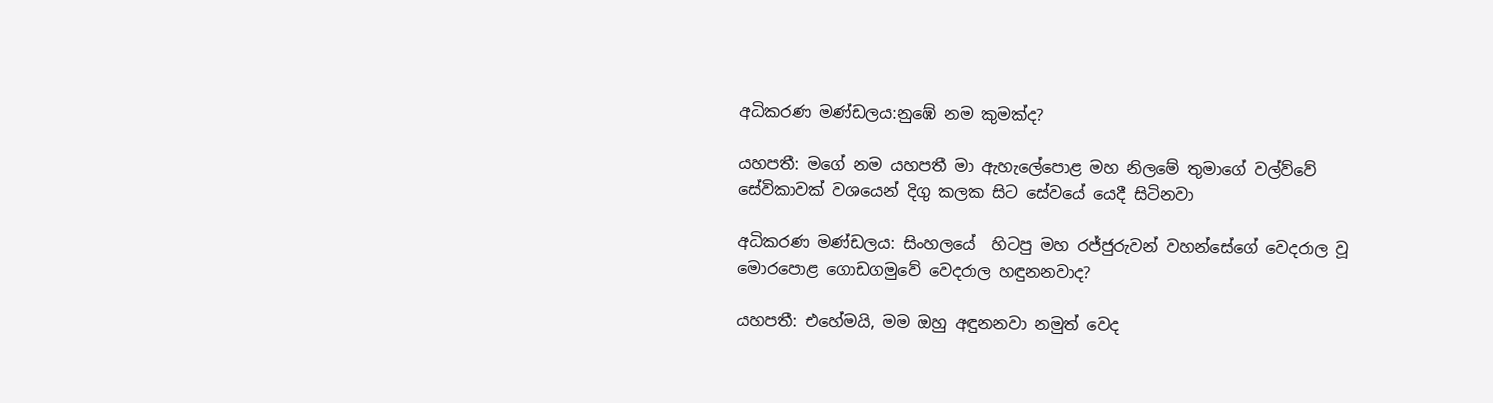අධිකරණ මණ්ඩලය:නුඹේ නම කුමක්ද?

යහපතී: මගේ නම යහපතී මා ඇහැලේපොළ මහ නිලමේ තුමාගේ වල්ව්වේ සේවිකාවක් වශයෙන් දිගු කලක සිට සේවයේ යෙදී සිටිනවා

අධිකරණ මණ්ඩලය: සිංහලයේ  හිටපු මහ රජ්ජුරුවන් වහන්සේගේ වෙදරාල වූ මොරපොළ ගොඩගමුවේ වෙදරාල හඳුනනවාද?

යහපතී: එහේමයි, මම ඔහු අඳුනනවා නමුත් වෙද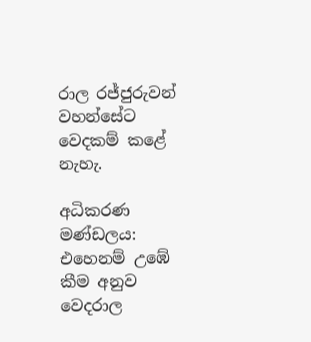රාල රජ්ජුරුවන් වහන්සේට වෙදකම් කළේ නැහැ.

අධිකරණ මණ්ඩලය: එහෙනම් උඹේ කීම අනුව වෙදරාල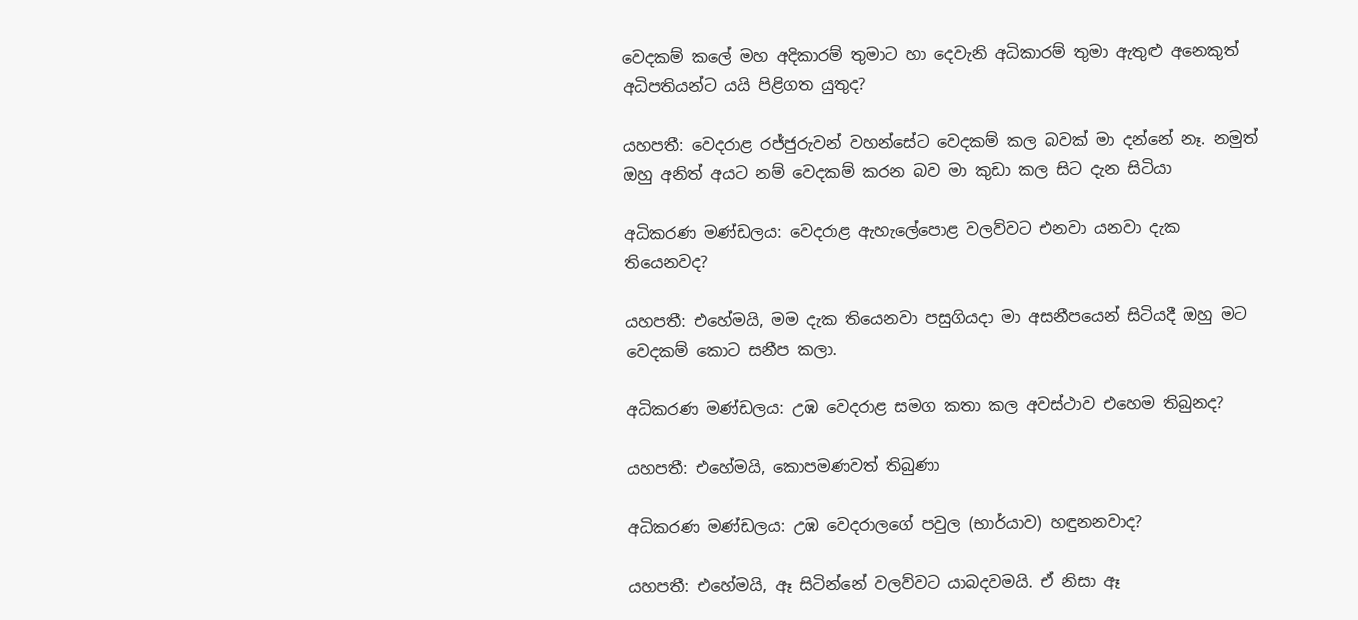වෙදකම් කලේ මහ අදිකාරම් තුමාට හා දෙවැනි අධිකාරම් තුමා ඇතුළු අනෙකුත් අධිපතියන්ට යයි පිළිගත යුතුද?

යහපතී: වෙදරාළ රජ්ජුරුවන් වහන්සේට වෙදකම් කල බවක් මා දන්නේ නෑ. නමුත් ඔහු අනිත් අයට නම් වෙදකම් කරන බව මා කුඩා කල සිට දැන සිටියා

අධිකරණ මණ්ඩලය: වෙදරාළ ඇහැලේපොළ වලව්වට එනවා යනවා දැක තියෙනවද?

යහපතී: එහේමයි, මම දැක තියෙනවා පසුගියදා මා අසනීපයෙන් සිටියදී ඔහු මට වෙදකම් කොට සනීප කලා.

අධිකරණ මණ්ඩලය: උඹ වෙදරාළ සමග කතා කල අවස්ථාව එහෙම තිබුනද?

යහපතී: එහේමයි, කොපමණවත් තිබුණා

අධිකරණ මණ්ඩලය: උඹ වෙදරාලගේ පවුල (භාර්යාව) හඳුනනවාද?

යහපතී: එහේමයි, ඈ සිටින්නේ වලව්වට යාබදවමයි. ඒ නිසා ඈ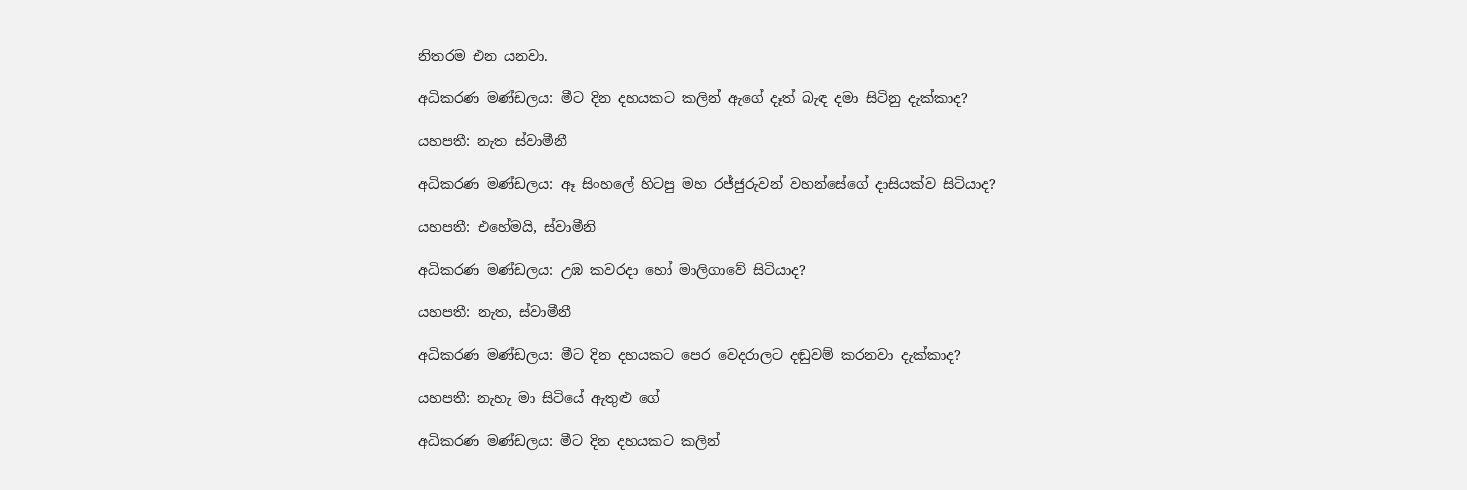නිතරම එන යනවා.

අධිකරණ මණ්ඩලය: මීට දින දහයකට කලින් ඇගේ දෑත් බැඳ දමා සිටිනු දැක්කාද?

යහපතී: නැත ස්වාමීනී

අධිකරණ මණ්ඩලය: ඈ සිංහලේ හිටපු මහ රජ්ජුරුවන් වහන්සේගේ දාසියක්ව සිටියාද?

යහපතී: එහේමයි, ස්වාමීනි

අධිකරණ මණ්ඩලය: උඹ කවරදා හෝ මාලිගාවේ සිටියාද?

යහපතී: නැත, ස්වාමීනී

අධිකරණ මණ්ඩලය: මීට දින දහයකට පෙර වෙදරාලට දඬුවම් කරනවා දැක්කාද?

යහපතී: නැහැ මා සිටියේ ඇතුළු ගේ

අධිකරණ මණ්ඩලය: මීට දින දහයකට කලින්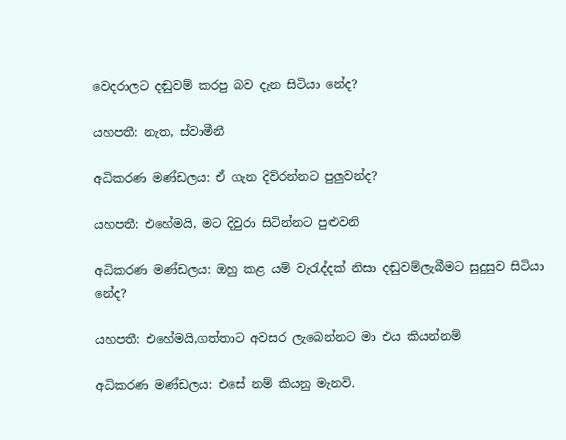වෙදරාලට දඬුවම් කරපු බව දැන සිටියා නේද?

යහපතී: නැත, ස්වාමීනී

අධිකරණ මණ්ඩලය: ඒ ගැන දිව්රන්නට පුලුවන්ද?

යහපතී: එහේමයි, මට දිවුරා සිටින්නට පුළුවනි

අධිකරණ මණ්ඩලය: ඔහු කළ යම් වැරැද්දක් නිසා දඬුවම්ලැබීමට සුදුසුව සිටියා නේද?

යහපතී: එහේමයි,ගත්තාට අවසර ලැබෙන්නට මා එය කියන්නම්

අධිකරණ මණ්ඩලය: එසේ නම් කියනු මැනවි.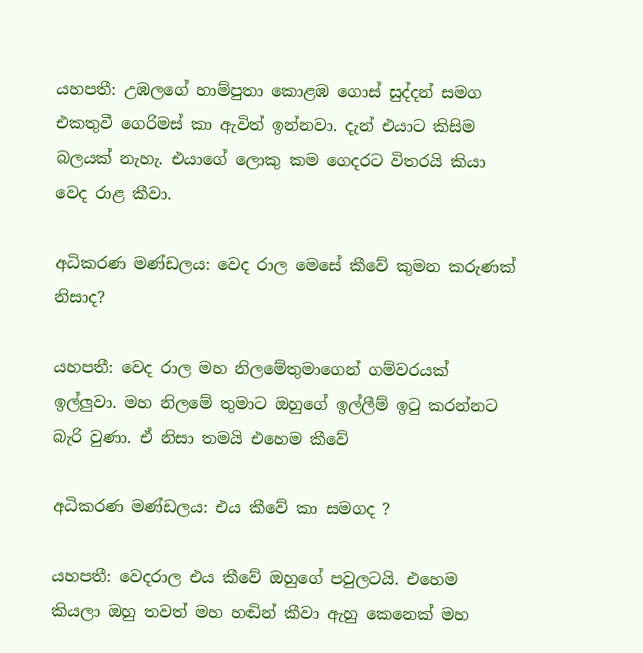යහපතී: උඹලගේ හාම්පුතා කොළඹ ගොස් සුද්දන් සමග එකතුවී ගෙරිමස් කා ඇවිත් ඉන්නවා. දැන් එයාට කිසිම බලයක් නැහැ. එයාගේ ලොකු කම ගෙදරට විතරයි කියා වෙද රාළ කීවා.

අධිකරණ මණ්ඩලය: වෙද රාල මෙසේ කීවේ කුමන කරුණක් නිසාද?

යහපතී: වෙද රාල මහ නිලමේතුමාගෙන් ගම්වරයක් ඉල්ලුවා. මහ නිලමේ තුමාට ඔහුගේ ඉල්ලීම් ඉටු කරන්නට බැරි වුණා. ඒ නිසා තමයි එහෙම කීවේ

අධිකරණ මණ්ඩලය: එය කීවේ කා සමගද ?

යහපතී: වෙදරාල එය කීවේ ඔහුගේ පවුලටයි. එහෙම කියලා ඔහු තවත් මහ හඬින් කීවා ඇහු කෙනෙක් මහ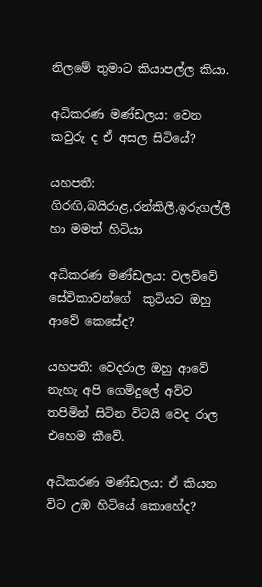නිලමේ තුමාට කියාපල්ල කියා.

අධිකරණ මණ්ඩලය: වෙන කවුරු ද ඒ අසල සිටියේ?

යහපතී: ගිරඟි,බයිරාළ,රන්කිලී,ඉරුගල්ලී හා මමත් හිටියා

අධිකරණ මණ්ඩලය: වලව්වේ සේවිකාවන්ගේ  කුටියට ඔහු ආවේ කෙසේද?

යහපතී: වෙදරාල ඔහු ආවේ නැහැ අපි ගෙමිදුලේ අව්ව තපිමින් සිටින විටයි වෙද රාල එහෙම කීවේ.

අධිකරණ මණ්ඩලය: ඒ කියන විට උඹ හිටියේ කොහේද?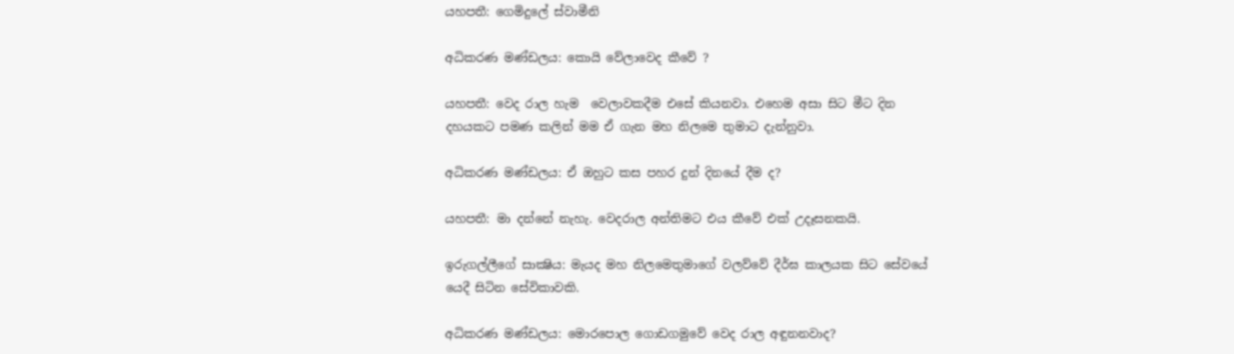යහපතී: ගෙමිදුලේ ස්වාමීනි

අධිකරණ මණ්ඩලය: කොයි වේලාවෙද කීවේ ?

යහපතී: වෙද රාල හැම  වෙලාවකදීම එසේ කියනවා. එහෙම අසා සිට මීට දින දහයකට පමණ කලින් මම ඒ ගැන මහ නිලමෙ තුමාට දැන්නුවා.

අධිකරණ මණ්ඩලය: ඒ ඔහුට කස පහර දුන් දිනයේ දීම ද?

යහපතී: මා දන්නේ නැහැ. වෙදරාල අන්තිමට එය කීවේ එක් උදෑසනකයි.

ඉරුගල්ලීගේ සාක්‍ෂිය: මැයද මහ නිලමෙතුමාගේ වලව්වේ දීර්ඝ කාලයක සිට සේවයේ යෙදී සිටින සේවිකාවකි.

අධිකරණ මණ්ඩලය: මොරපොල ගොඩගමුවේ වෙද රාල අඳුනනවාද?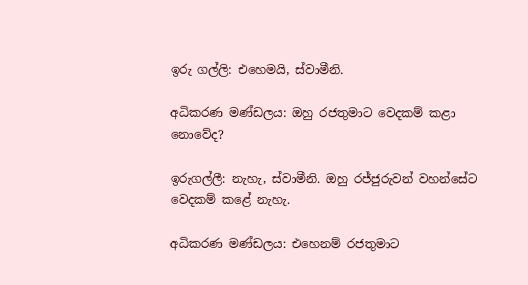ඉරු ගල්ලි: එහෙමයි, ස්වාමීනි.

අධිකරණ මණ්ඩලය: ඔහු රජතුමාට වෙදකම් කළා නොවේද?

ඉරුගල්ලී: නැහැ, ස්වාමීනි. ඔහු රජ්ජුරුවන් වහන්සේට වෙදකම් කළේ නැහැ.

අධිකරණ මණ්ඩලය: එහෙනම් රජතුමාට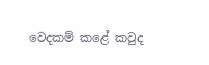වෙදකම් කළේ කවුද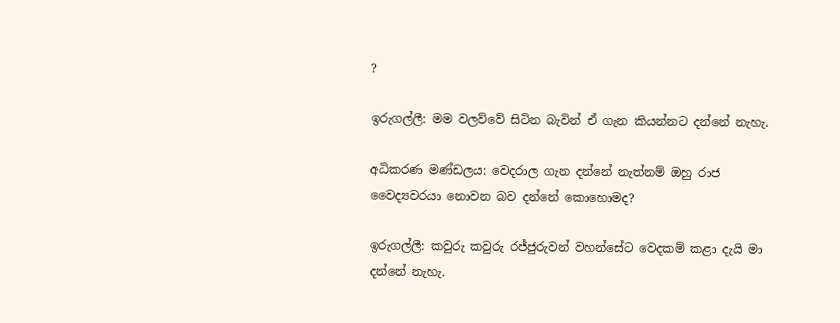?

ඉරුගල්ලී: මම වලව්වේ සිටින බැවින් ඒ ගැන කියන්නට දන්නේ නැහැ.

අධිකරණ මණ්ඩලය: වෙදරාල ගැන දන්නේ නැත්නම් ඔහු රාජ වෛද්‍යවරයා නොවන බව දන්නේ කොහොමද?

ඉරුගල්ලී: කවුරු කවුරු රජ්ජුරුවන් වහන්සේට වෙදකම් කළා දැයි මා දන්නේ නැහැ.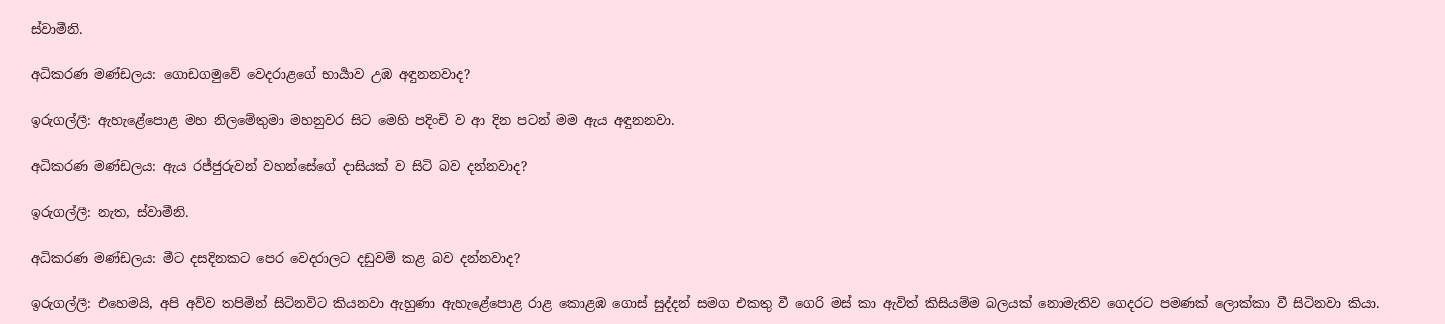ස්වාමීනි.

අධිකරණ මණ්ඩලය: ගොඩගමුවේ වෙදරාළගේ භාර්‍යාව උඹ අඳුනනවාද?

ඉරුගල්ලී: ඇහැළේපොළ මහ නිලමේතුමා මහනුවර සිට මෙහි පදිංචි ව ආ දින පටන් මම ඇය අඳුනනවා.

අධිකරණ මණ්ඩලය: ඇය රජ්ජුරුවන් වහන්සේගේ දාසියක් ව සිටි බව දන්නවාද?

ඉරුගල්ලී: නැත, ස්වාමීනි.

අධිකරණ මණ්ඩලය: මීට දසදිනකට පෙර වෙදරාලට දඩුවම් කළ බව දන්නවාද?

ඉරුගල්ලී: එහෙමයි, අපි අව්ව තපිමින් සිටිනවිට කියනවා ඇහුණා ඇහැළේපොළ රාළ කොළඹ ගොස් සුද්දන් සමග එකතු වී ගෙරි මස් කා ඇවිත් කිසියම්ම බලයක් නොමැතිව ගෙදරට පමණක් ලොක්කා වී සිටිනවා කියා.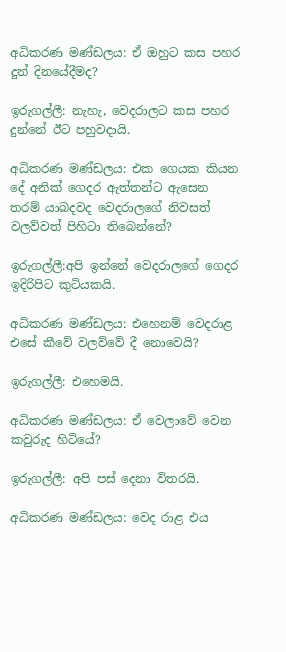අධිකරණ මණ්ඩලය: ඒ ඔහුට කස පහර දුන් දිනයේදීමද?

ඉරුගල්ලී: නැහැ, වෙදරාලට කස පහර දුන්නේ ඊට පහුවදායි.

අධිකරණ මණ්ඩලය: එක ගෙයක කියන දේ අනික් ගෙදර ඇත්තන්ට ඇසෙන තරම් යාබදවද වෙදරාලගේ නිවසත් වලව්වත් පිහිටා තිබෙන්නේ?

ඉරුගල්ලී:අපි ඉන්නේ වෙදරාලගේ ගෙදර ඉදිරිපිට කුටියකයි.

අධිකරණ මණ්ඩලය: එහෙනම් වෙදරාළ එසේ කීවේ වලව්වේ දී නොවෙයි?

ඉරුගල්ලී: එහෙමයි.

අධිකරණ මණ්ඩලය: ඒ වෙලාවේ වෙන කවුරුද හිටියේ?

ඉරුගල්ලී: අපි පස් දෙනා විතරයි.

අධිකරණ මණ්ඩලය: වෙද රාළ එය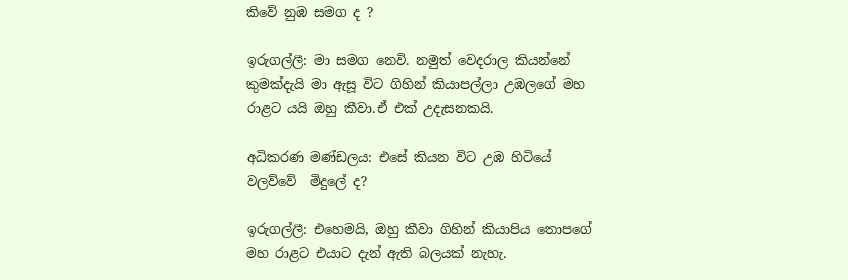කිවේ නුඹ සමග ද ?

ඉරුගල්ලී: මා සමග නෙවි. නමුත් වෙදරාල කියන්නේ කුමක්දැයි මා ඇසූ විට ගිහින් කියාපල්ලා උඹලගේ මහ රාළට යයි ඔහු කීවා.ඒ එක්‌ උදැසනකයි.

අධිකරණ මණ්ඩලය: එසේ කියන විට උඹ හිටියේ වලව්වේ  මිදුලේ ද?

ඉරුගල්ලී: එහෙමයි, ඔහු කීවා ගිහින් කියාපිය තොපගේ මහ රාළට එයාට දැන් ඇති බලයක් නැහැ.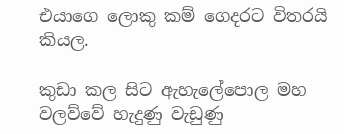එයාගෙ ලොකු කම් ගෙදරට විතරයි කියල.

කුඩා කල සිට ඇහැලේපොල මහ වලව්වේ හැදුණු වැඩුණු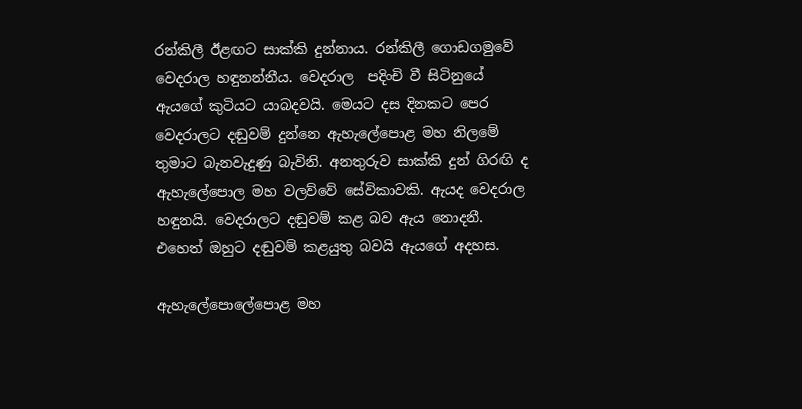රන්කිලී ඊළඟට සාක්කි දුන්නාය. රන්කිලී ගොඩගමුවේ වෙදරාල හඳුනන්නීය. වෙදරාල  පදිංචි වී සිටිනුයේ  ඇයගේ කුටියට යාබදවයි. මෙයට දස දිනකට පෙර වෙදරාලට දඬුවම් දුන්නෙ ඇහැලේපොළ මහ නිලමේ තුමාට බැනවැදුණු බැවිනි. අනතුරුව සාක්කි දුන් ගිරඟි ද ඇහැලේපොල මහ වලව්වේ සේවිකාවකි. ඇයද වෙදරාල හඳුනයි. වෙදරාලට දඬුවම් කළ බව ඇය නොදනී. එහෙත් ඔහුට දඬුවම් කළයුතු බවයි ඇයගේ අදහස.

ඇහැලේපොලේපොළ මහ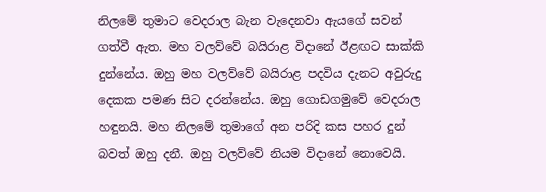නිලමේ තුමාට වෙදරාල බැන වැදෙනවා ඇයගේ සවන් ගත්වී ඇත. මහ වලව්වේ බයිරාළ විදානේ ඊළඟට සාක්කි දුන්නේය. ඔහු මහ වලව්වේ බයිරාළ පදවිය දැනට අවුරුදු දෙකක පමණ සිට දරන්නේය. ඔහු ගොඩගමුවේ වෙදරාල හඳුනයි. මහ නිලමේ තුමාගේ අන පරිදි කස පහර දුන් බවත් ඔහු දනී. ඔහු වලව්වේ නියම විදානේ නොවෙයි.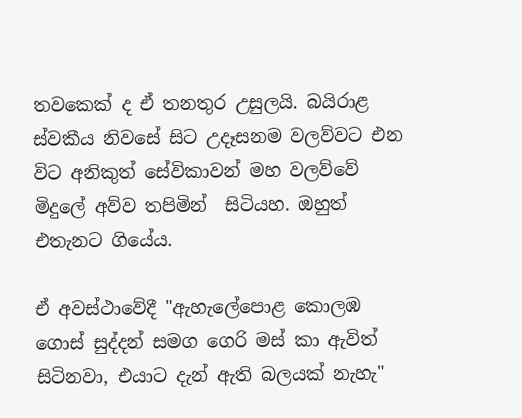තවකෙක් ද ඒ තනතුර උසුලයි. බයිරාළ ස්වකීය නිවසේ සිට උදෑසනම වලව්වට එන විට අනිකුත් සේවිකාවන් මහ වලව්වේ මිදුලේ අව්ව තපිමින්  සිටියහ. ඔහුත් එතැනට ගියේය.

ඒ අවස්ථාවේදී "ඇහැලේපොළ කොලඹ ගොස් සුද්දන් සමග ගෙරි මස් කා ඇවිත් සිටිනවා, එයාට දැන් ඇති බලයක් නැහැ"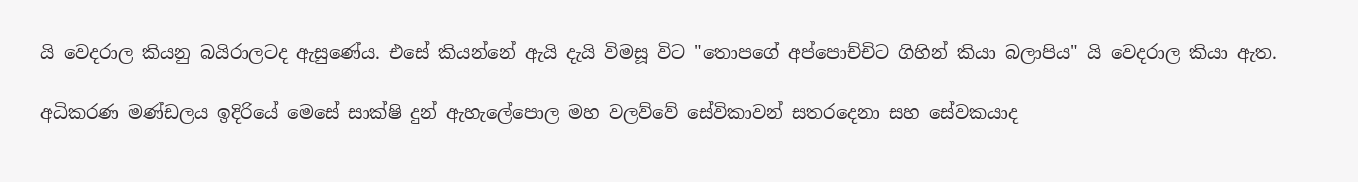යි වෙදරාල කියනු බයිරාලටද ඇසුණේය. එසේ කියන්නේ ඇයි දැයි විමසූ විට "තොපගේ අප්පොච්චිට ගිහින් කියා බලාපිය" යි වෙදරාල කියා ඇත.

අධිකරණ මණ්ඩලය ඉදිරියේ මෙසේ සාක්ෂි දුන් ඇහැලේපොල මහ වලව්වේ සේවිකාවන් සතරදෙනා සහ සේවකයාද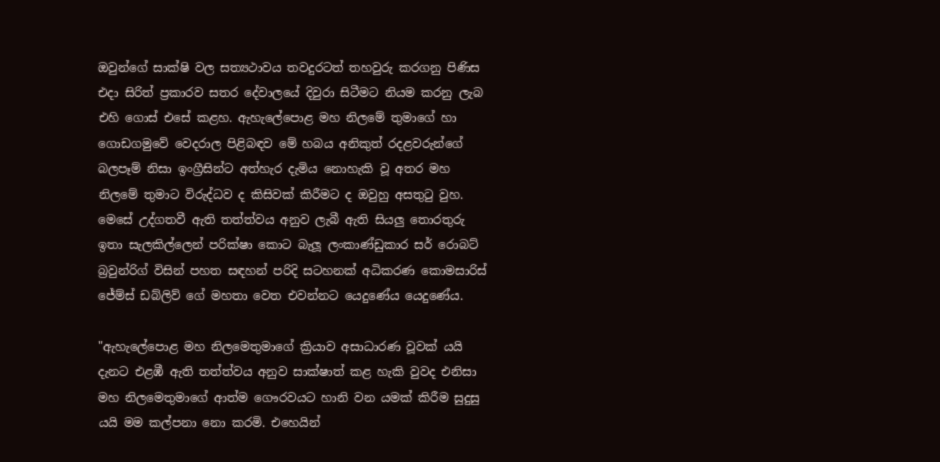ඔවුන්ගේ සාක්ෂි වල සත්‍යථාවය තවදුරටත් තහවුරු කරගනු පිණිස එදා සිරිත් ප්‍රකාරව සතර දේවාලයේ දිවුරා සිටීමට නියම කරනු ලැබ එහි ගොස් එසේ කළහ. ඇහැලේපොළ මහ නිලමේ තුමාගේ හා ගොඩගමුවේ වෙදරාල පිළිබඳව මේ හබය අනිකුත් රදළවරුන්ගේ බලපෑම් නිසා ඉංග්‍රීසින්ට අත්හැර දැමිය නොහැකි වූ අතර මහ නිලමේ තුමාට විරුද්ධව ද කිසිවක් කිරීමට ද ඔවුහු අසතුටු වුහ. මෙසේ උද්ගතවී ඇති තත්ත්වය අනුව ලැබී ඇති සියලු තොරතුරු ඉතා සැලකිල්ලෙන් පරික්ෂා කොට බැලූ ලංකාණ්ඩුකාර සර් රොබට් බ්‍රවුන්රිග් විසින් පහත සඳහන් පරිදි සටහනක් අධිකරණ කොමසාරිස් ජේම්ස් ඩබ්ලිව් ගේ මහතා වෙත එවන්නට යෙදුණේය යෙදුණේය.

"ඇහැලේපොළ මහ නිලමෙතුමාගේ ක්‍රියාව අසාධාරණ වූවක් යයි දැනට එළඹී ඇති තත්ත්වය අනුව සාක්ෂාත් කළ හැකි වුවද එනිසා මහ නිලමෙතුමාගේ ආත්ම ගෞරවයට හානි වන යමක් කිරීම සුදුසු යයි මම කල්පනා නො කරමි. එහෙයින්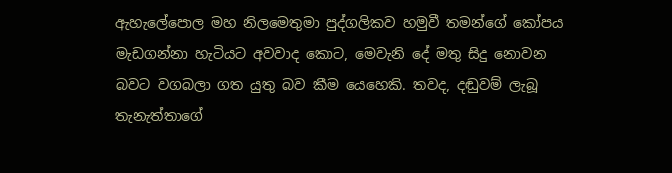ඇහැලේපොල මහ නිලමෙතුමා පුද්ගලිකව හමුවී තමන්ගේ කෝපය මැඩගන්නා හැටියට අවවාද කොට, මෙවැනි දේ මතු සිදු නොවන බවට වගබලා ගත යුතු බව කීම යෙහෙකි. තවද, දඬුවම් ලැබූ තැනැත්තාගේ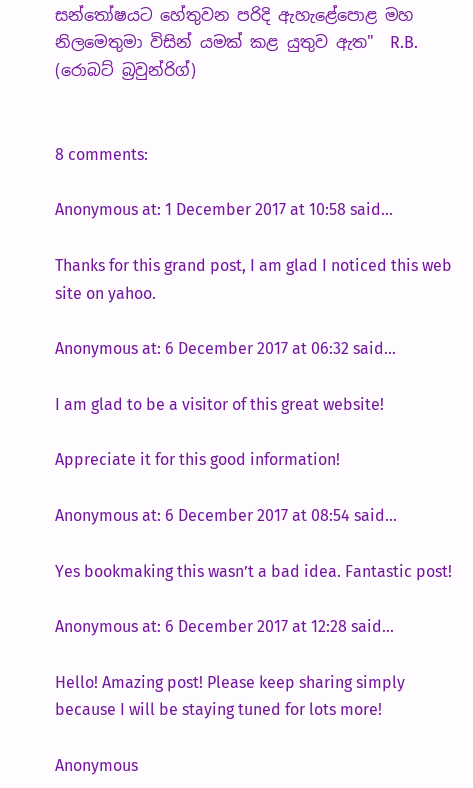සන්තෝෂයට හේතුවන පරිදි ඇහැළේපොළ මහ නිලමෙතුමා විසින් යමක් කළ යුතුව ඇත"  R.B. (රොබට් බ්‍රවුන්රිග්)


8 comments:

Anonymous at: 1 December 2017 at 10:58 said...

Thanks for this grand post, I am glad I noticed this web site on yahoo.

Anonymous at: 6 December 2017 at 06:32 said...

I am glad to be a visitor of this great website!

Appreciate it for this good information!

Anonymous at: 6 December 2017 at 08:54 said...

Yes bookmaking this wasn’t a bad idea. Fantastic post!

Anonymous at: 6 December 2017 at 12:28 said...

Hello! Amazing post! Please keep sharing simply because I will be staying tuned for lots more!

Anonymous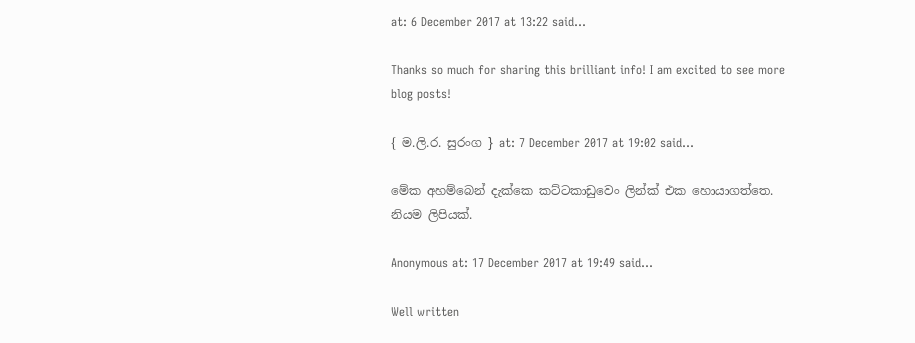at: 6 December 2017 at 13:22 said...

Thanks so much for sharing this brilliant info! I am excited to see more
blog posts!

{ ම.ලි.ර. සුරංග } at: 7 December 2017 at 19:02 said...

මේක අහම්බෙන් දැක්කෙ කට්ටකාඩුවෙං ලින්ක් එක හොයාගත්තෙ. නියම ලිපියක්.

Anonymous at: 17 December 2017 at 19:49 said...

Well written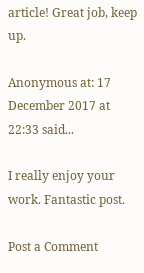article! Great job, keep up.

Anonymous at: 17 December 2017 at 22:33 said...

I really enjoy your work. Fantastic post.

Post a Comment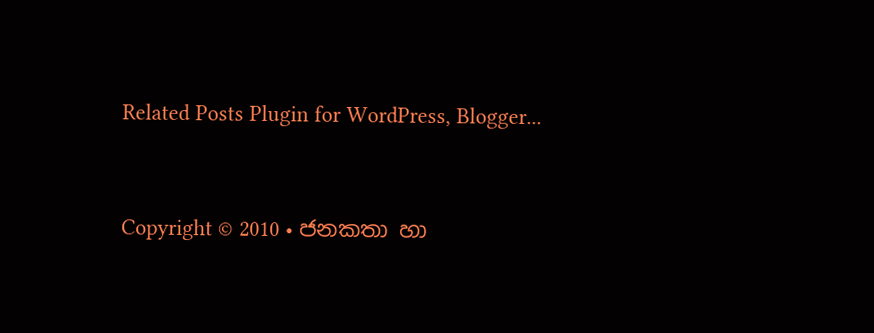Related Posts Plugin for WordPress, Blogger...


Copyright © 2010 • ජනකතා හා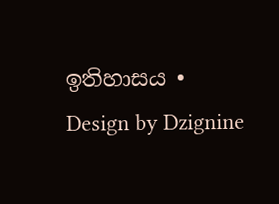ඉතිහාසය • Design by Dzignine